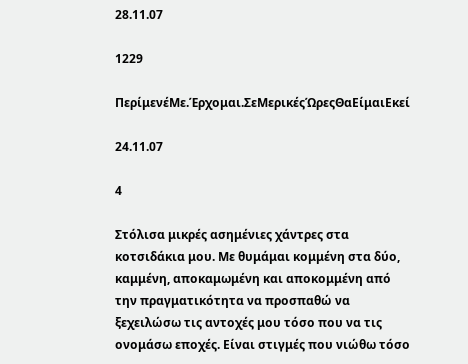28.11.07

1229

ΠερίμενέΜε.Έρχομαι.ΣεΜερικέςΏρεςΘαΕίμαιΕκεί

24.11.07

4

Στόλισα μικρές ασημένιες χάντρες στα κοτσιδάκια μου. Με θυμάμαι κομμένη στα δύο, καμμένη, αποκαμωμένη και αποκομμένη από την πραγματικότητα να προσπαθώ να ξεχειλώσω τις αντοχές μου τόσο που να τις ονομάσω εποχές. Είναι στιγμές που νιώθω τόσο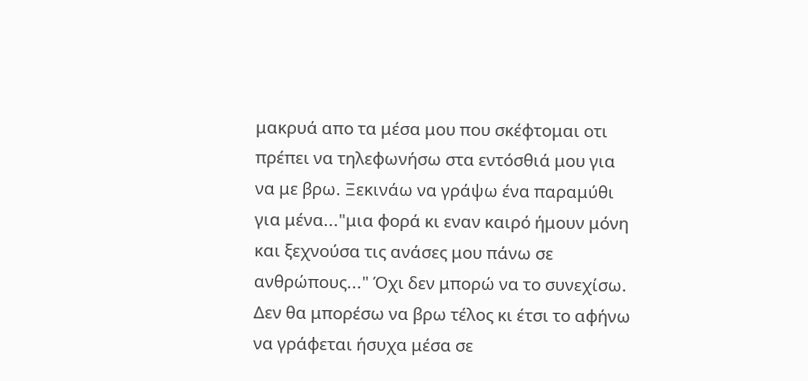μακρυά απο τα μέσα μου που σκέφτομαι οτι πρέπει να τηλεφωνήσω στα εντόσθιά μου για να με βρω. Ξεκινάω να γράψω ένα παραμύθι για μένα..."μια φορά κι εναν καιρό ήμουν μόνη και ξεχνούσα τις ανάσες μου πάνω σε ανθρώπους..." Όχι δεν μπορώ να το συνεχίσω. Δεν θα μπορέσω να βρω τέλος κι έτσι το αφήνω να γράφεται ήσυχα μέσα σε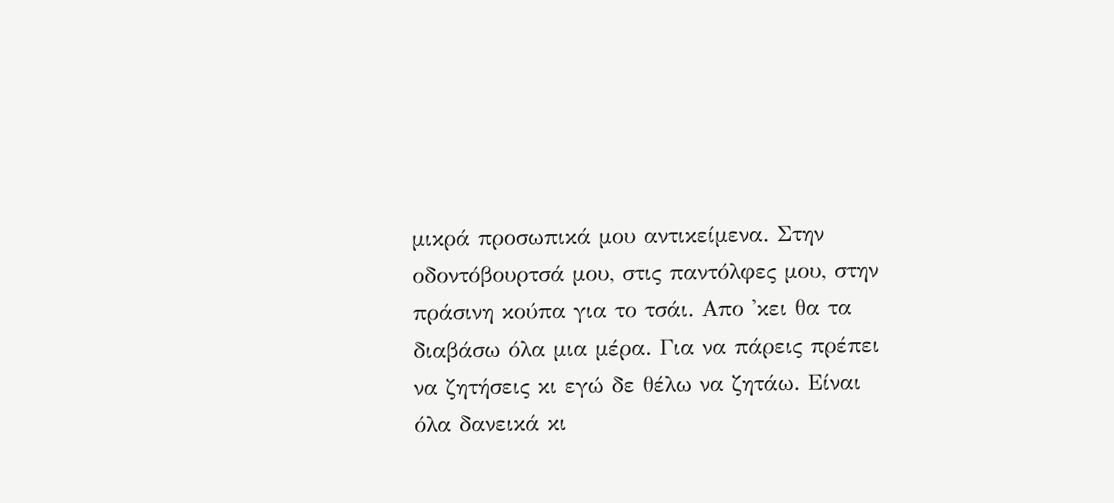μικρά προσωπικά μου αντικείμενα. Στην οδοντόβουρτσά μου, στις παντόλφες μου, στην πράσινη κούπα για το τσάι. Απο 'κει θα τα διαβάσω όλα μια μέρα. Για να πάρεις πρέπει να ζητήσεις κι εγώ δε θέλω να ζητάω. Είναι όλα δανεικά κι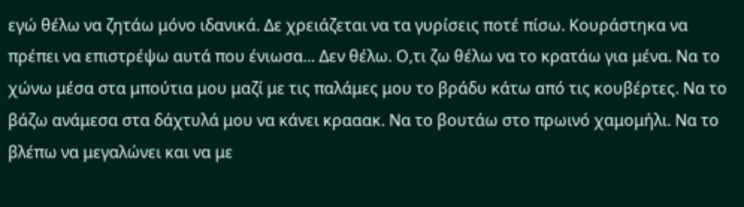εγώ θέλω να ζητάω μόνο ιδανικά. Δε χρειάζεται να τα γυρίσεις ποτέ πίσω. Κουράστηκα να πρέπει να επιστρέψω αυτά που ένιωσα... Δεν θέλω. Ο,τι ζω θέλω να το κρατάω για μένα. Να το χώνω μέσα στα μπούτια μου μαζί με τις παλάμες μου το βράδυ κάτω από τις κουβέρτες. Να το βάζω ανάμεσα στα δάχτυλά μου να κάνει κρααακ. Να το βουτάω στο πρωινό χαμομήλι. Να το βλέπω να μεγαλώνει και να με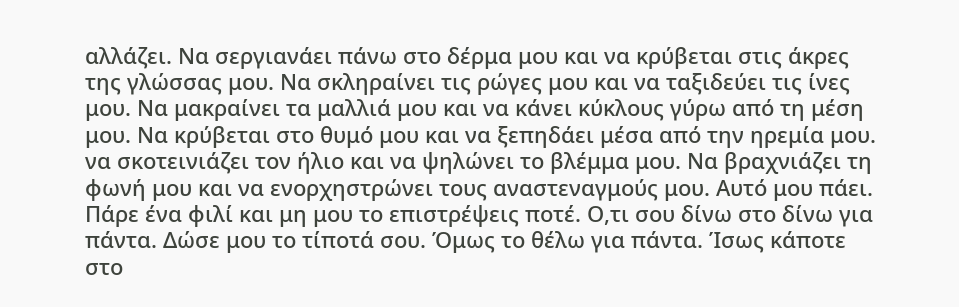αλλάζει. Να σεργιανάει πάνω στο δέρμα μου και να κρύβεται στις άκρες της γλώσσας μου. Να σκληραίνει τις ρώγες μου και να ταξιδεύει τις ίνες μου. Να μακραίνει τα μαλλιά μου και να κάνει κύκλους γύρω από τη μέση μου. Να κρύβεται στο θυμό μου και να ξεπηδάει μέσα από την ηρεμία μου. να σκοτεινιάζει τον ήλιο και να ψηλώνει το βλέμμα μου. Να βραχνιάζει τη φωνή μου και να ενορχηστρώνει τους αναστεναγμούς μου. Αυτό μου πάει. Πάρε ένα φιλί και μη μου το επιστρέψεις ποτέ. Ο,τι σου δίνω στο δίνω για πάντα. Δώσε μου το τίποτά σου. Όμως το θέλω για πάντα. Ίσως κάποτε στο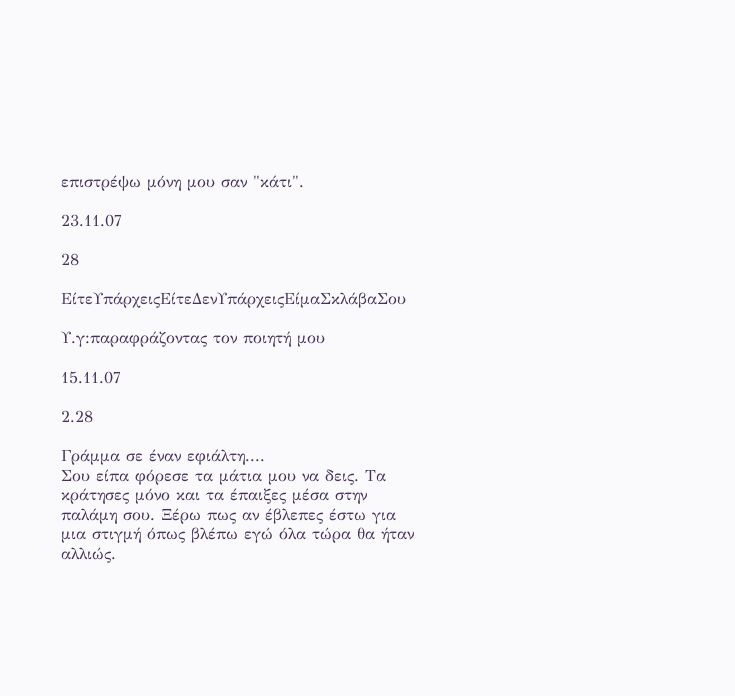επιστρέψω μόνη μου σαν "κάτι".

23.11.07

28

ΕίτεΥπάρχειςΕίτεΔενΥπάρχειςΕίμαΣκλάβαΣου

Υ.γ:παραφράζοντας τον ποιητή μου

15.11.07

2.28

Γράμμα σε έναν εφιάλτη....
Σου είπα φόρεσε τα μάτια μου να δεις. Τα κράτησες μόνο και τα έπαιξες μέσα στην παλάμη σου. Ξέρω πως αν έβλεπες έστω για μια στιγμή όπως βλέπω εγώ όλα τώρα θα ήταν αλλιώς.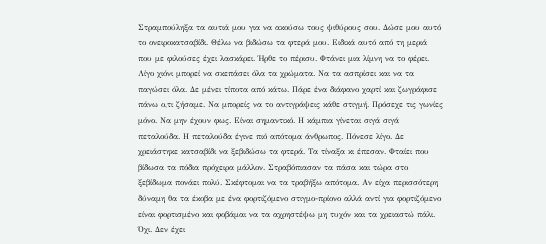Στραμπούληξα τα αυτιά μου για να ακούσω τους ψιθύρους σου. Δώσε μου αυτό το ονειροκατσαβίδι. Θέλω να βιδώσω τα φτερά μου. Ειδικά αυτό από τη μεριά που με φιλούσες έχει λασκάρει. Ήρθε το πέρισυ. Φτάνει μια λίμνη να το φέρει. Λίγο χιόνι μπορεί να σκεπάσει όλα τα χρώματα. Να τα ασπρίσει και να τα παγώσει όλα. Δε μένει τίποτα από κάτω. Πάρε ένα διάφανο χαρτί και ζωγράφισε πάνω ο,τι ζήσαμε. Να μπορείς να το αντιγράψεις κάθε στιγμή. Πρόσεχε τις γωνίες μόνο. Να μην έχουν φως. Είναι σημαντικό. Η κάμπια γίνεται σιγά σιγά πεταλούδα. Η πεταλούδα έγινε πιό απότομα άνθρωπος. Πόνεσε λίγο. Δε χρειάστηκε κατσαβίδι να ξεβιδώσω τα φτερά. Τα τίναξα κι έπεσαν. Φταίει που βίδωσα τα πόδια πρόχειρα μάλλον. Στραβόπιασαν τα πάσα και τώρα στο ξεβίδωμα πονάει πολύ. Σκέφτομαι να τα τραβήξω απότομα. Αν είχα περισσότερη δύναμη θα τα έκοβα με ένα φορτιζόμενο στιγμο-πρίονο αλλά αντί για φορτιζόμενο είναι φορτισμένο και φοβάμαι να τα αχρηστέψω μη τυχόν και τα χρειαστώ πάλι. Όχι. Δεν έχει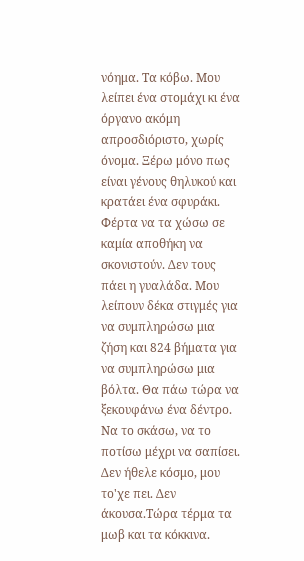νόημα. Τα κόβω. Μου λείπει ένα στομάχι κι ένα όργανο ακόμη απροσδιόριστο, χωρίς όνομα. Ξέρω μόνο πως είναι γένους θηλυκού και κρατάει ένα σφυράκι. Φέρτα να τα χώσω σε καμία αποθήκη να σκονιστούν. Δεν τους πάει η γυαλάδα. Μου λείπουν δέκα στιγμές για να συμπληρώσω μια ζήση και 824 βήματα για να συμπληρώσω μια βόλτα. Θα πάω τώρα να ξεκουφάνω ένα δέντρο. Να το σκάσω, να το ποτίσω μέχρι να σαπίσει. Δεν ήθελε κόσμο, μου το'χε πει. Δεν άκουσα.Tώρα τέρμα τα μωβ και τα κόκκινα.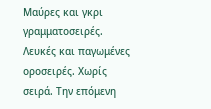Μαύρες και γκρι γραμματοσειρές. Λευκές και παγωμένες οροσειρές. Χωρίς σειρά. Την επόμενη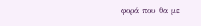φορά που θα με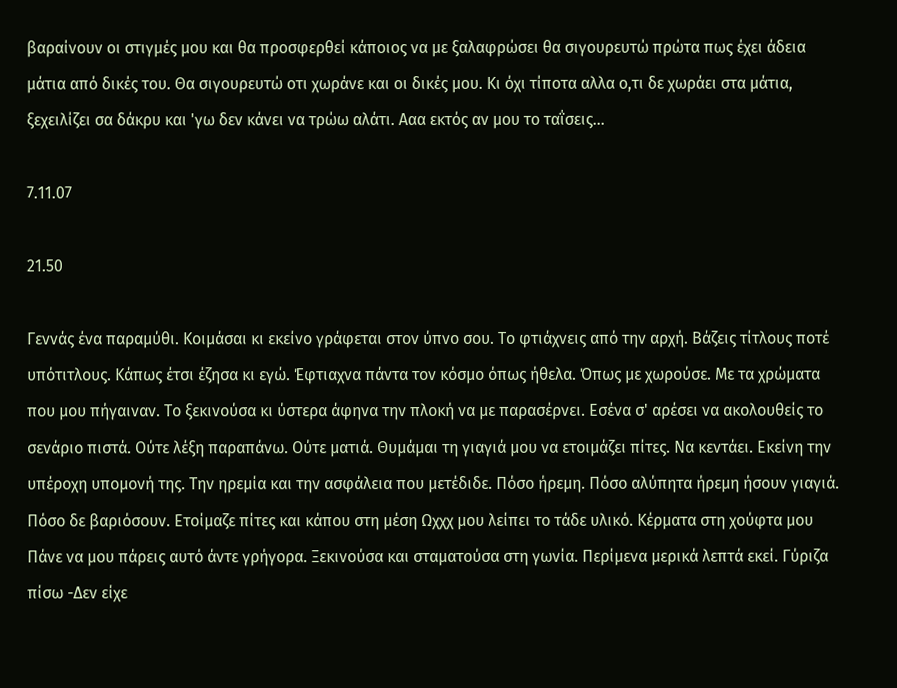βαραίνουν οι στιγμές μου και θα προσφερθεί κάποιος να με ξαλαφρώσει θα σιγουρευτώ πρώτα πως έχει άδεια μάτια από δικές του. Θα σιγουρευτώ οτι χωράνε και οι δικές μου. Κι όχι τίποτα αλλα ο,τι δε χωράει στα μάτια, ξεχειλίζει σα δάκρυ και 'γω δεν κάνει να τρώω αλάτι. Ααα εκτός αν μου το ταΐσεις...

7.11.07

21.50

Γεννάς ένα παραμύθι. Κοιμάσαι κι εκείνο γράφεται στον ύπνο σου. Το φτιάχνεις από την αρχή. Βάζεις τίτλους ποτέ υπότιτλους. Κάπως έτσι έζησα κι εγώ. Έφτιαχνα πάντα τον κόσμο όπως ήθελα. Όπως με χωρούσε. Με τα χρώματα που μου πήγαιναν. Το ξεκινούσα κι ύστερα άφηνα την πλοκή να με παρασέρνει. Εσένα σ' αρέσει να ακολουθείς το σενάριο πιστά. Ούτε λέξη παραπάνω. Ούτε ματιά. Θυμάμαι τη γιαγιά μου να ετοιμάζει πίτες. Να κεντάει. Εκείνη την υπέροχη υπομονή της. Την ηρεμία και την ασφάλεια που μετέδιδε. Πόσο ήρεμη. Πόσο αλύπητα ήρεμη ήσουν γιαγιά. Πόσο δε βαριόσουν. Ετοίμαζε πίτες και κάπου στη μέση Ωχχχ μου λείπει το τάδε υλικό. Κέρματα στη χούφτα μου Πάνε να μου πάρεις αυτό άντε γρήγορα. Ξεκινούσα και σταματούσα στη γωνία. Περίμενα μερικά λεπτά εκεί. Γύριζα πίσω -Δεν είχε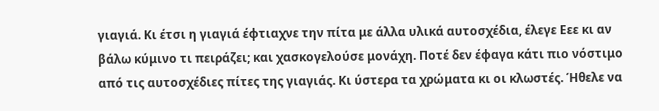γιαγιά. Κι έτσι η γιαγιά έφτιαχνε την πίτα με άλλα υλικά αυτοσχέδια, έλεγε Εεε κι αν βάλω κύμινο τι πειράζει; και χασκογελούσε μονάχη. Ποτέ δεν έφαγα κάτι πιο νόστιμο από τις αυτοσχέδιες πίτες της γιαγιάς. Κι ύστερα τα χρώματα κι οι κλωστές. Ήθελε να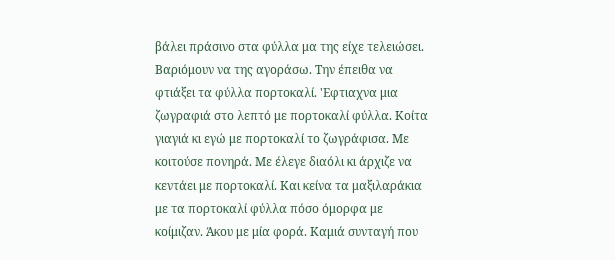βάλει πράσινο στα φύλλα μα της είχε τελειώσει. Βαριόμουν να της αγοράσω. Την έπειθα να φτιάξει τα φύλλα πορτοκαλί. 'Εφτιαχνα μια ζωγραφιά στο λεπτό με πορτοκαλί φύλλα. Κοίτα γιαγιά κι εγώ με πορτοκαλί το ζωγράφισα. Με κοιτούσε πονηρά. Με έλεγε διαόλι κι άρχιζε να κεντάει με πορτοκαλί. Και κείνα τα μαξιλαράκια με τα πορτοκαλί φύλλα πόσο όμορφα με κοίμιζαν. Άκου με μία φορά. Καμιά συνταγή που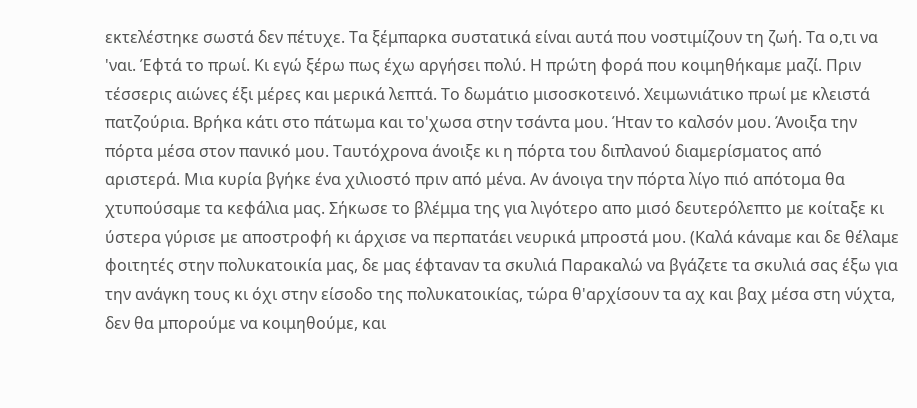εκτελέστηκε σωστά δεν πέτυχε. Τα ξέμπαρκα συστατικά είναι αυτά που νοστιμίζουν τη ζωή. Τα ο,τι να 'ναι. Έφτά το πρωί. Κι εγώ ξέρω πως έχω αργήσει πολύ. Η πρώτη φορά που κοιμηθήκαμε μαζί. Πριν τέσσερις αιώνες έξι μέρες και μερικά λεπτά. Το δωμάτιο μισοσκοτεινό. Χειμωνιάτικο πρωί με κλειστά πατζούρια. Βρήκα κάτι στο πάτωμα και το'χωσα στην τσάντα μου. Ήταν το καλσόν μου. Άνοιξα την πόρτα μέσα στον πανικό μου. Ταυτόχρονα άνοιξε κι η πόρτα του διπλανού διαμερίσματος από αριστερά. Μια κυρία βγήκε ένα χιλιοστό πριν από μένα. Αν άνοιγα την πόρτα λίγο πιό απότομα θα χτυπούσαμε τα κεφάλια μας. Σήκωσε το βλέμμα της για λιγότερο απο μισό δευτερόλεπτο με κοίταξε κι ύστερα γύρισε με αποστροφή κι άρχισε να περπατάει νευρικά μπροστά μου. (Καλά κάναμε και δε θέλαμε φοιτητές στην πολυκατοικία μας, δε μας έφταναν τα σκυλιά Παρακαλώ να βγάζετε τα σκυλιά σας έξω για την ανάγκη τους κι όχι στην είσοδο της πολυκατοικίας, τώρα θ'αρχίσουν τα αχ και βαχ μέσα στη νύχτα, δεν θα μπορούμε να κοιμηθούμε, και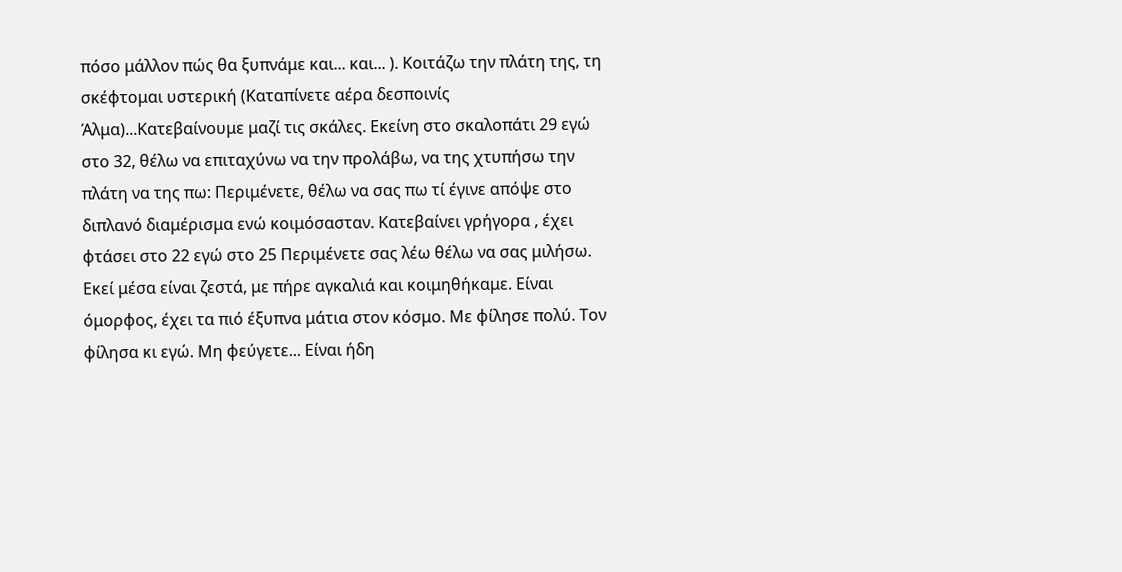πόσο μάλλον πώς θα ξυπνάμε και... και... ). Κοιτάζω την πλάτη της, τη σκέφτομαι υστερική (Καταπίνετε αέρα δεσποινίς Άλμα)...Κατεβαίνουμε μαζί τις σκάλες. Εκείνη στο σκαλοπάτι 29 εγώ στο 32, θέλω να επιταχύνω να την προλάβω, να της χτυπήσω την πλάτη να της πω: Περιμένετε, θέλω να σας πω τί έγινε απόψε στο διπλανό διαμέρισμα ενώ κοιμόσασταν. Κατεβαίνει γρήγορα , έχει φτάσει στο 22 εγώ στο 25 Περιμένετε σας λέω θέλω να σας μιλήσω. Εκεί μέσα είναι ζεστά, με πήρε αγκαλιά και κοιμηθήκαμε. Είναι όμορφος, έχει τα πιό έξυπνα μάτια στον κόσμο. Με φίλησε πολύ. Τον φίλησα κι εγώ. Μη φεύγετε... Είναι ήδη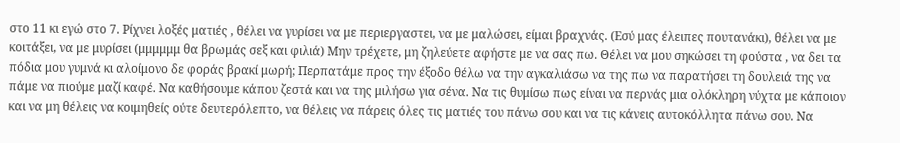στο 11 κι εγώ στο 7. Ρίχνει λοξές ματιές , θέλει να γυρίσει να με περιεργαστει, να με μαλώσει, είμαι βραχνάς. (Εσύ μας έλειπες πουτανάκι), θέλει να με κοιτάξει, να με μυρίσει (μμμμμμ θα βρωμάς σεξ και φιλιά) Μην τρέχετε, μη ζηλεύετε αφήστε με να σας πω. Θέλει να μου σηκώσει τη φούστα , να δει τα πόδια μου γυμνά κι αλοίμονο δε φοράς βρακί μωρή; Περπατάμε προς την έξοδο θέλω να την αγκαλιάσω να της πω να παρατήσει τη δουλειά της να πάμε να πιούμε μαζί καφέ. Να καθήσουμε κάπου ζεστά και να της μιλήσω για σένα. Να τις θυμίσω πως είναι να περνάς μια ολόκληρη νύχτα με κάποιον και να μη θέλεις να κοιμηθείς ούτε δευτερόλεπτο, να θέλεις να πάρεις όλες τις ματιές του πάνω σου και να τις κάνεις αυτοκόλλητα πάνω σου. Να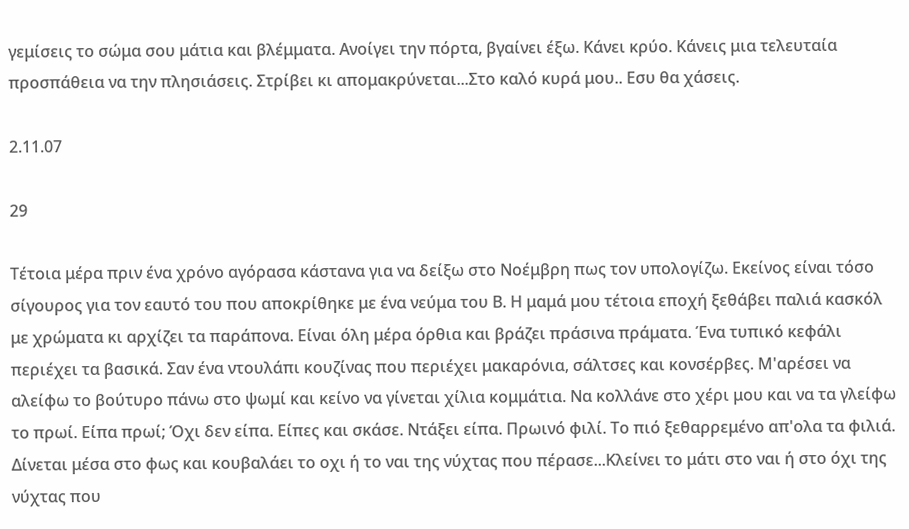γεμίσεις το σώμα σου μάτια και βλέμματα. Ανοίγει την πόρτα, βγαίνει έξω. Κάνει κρύο. Κάνεις μια τελευταία προσπάθεια να την πλησιάσεις. Στρίβει κι απομακρύνεται...Στο καλό κυρά μου.. Εσυ θα χάσεις.

2.11.07

29

Τέτοια μέρα πριν ένα χρόνο αγόρασα κάστανα για να δείξω στο Νοέμβρη πως τον υπολογίζω. Εκείνος είναι τόσο σίγουρος για τον εαυτό του που αποκρίθηκε με ένα νεύμα του Β. Η μαμά μου τέτοια εποχή ξεθάβει παλιά κασκόλ με χρώματα κι αρχίζει τα παράπονα. Είναι όλη μέρα όρθια και βράζει πράσινα πράματα. Ένα τυπικό κεφάλι περιέχει τα βασικά. Σαν ένα ντουλάπι κουζίνας που περιέχει μακαρόνια, σάλτσες και κονσέρβες. Μ'αρέσει να αλείφω το βούτυρο πάνω στο ψωμί και κείνο να γίνεται χίλια κομμάτια. Να κολλάνε στο χέρι μου και να τα γλείφω το πρωί. Είπα πρωί; Όχι δεν είπα. Είπες και σκάσε. Ντάξει είπα. Πρωινό φιλί. Το πιό ξεθαρρεμένο απ'ολα τα φιλιά. Δίνεται μέσα στο φως και κουβαλάει το οχι ή το ναι της νύχτας που πέρασε...Κλείνει το μάτι στο ναι ή στο όχι της νύχτας που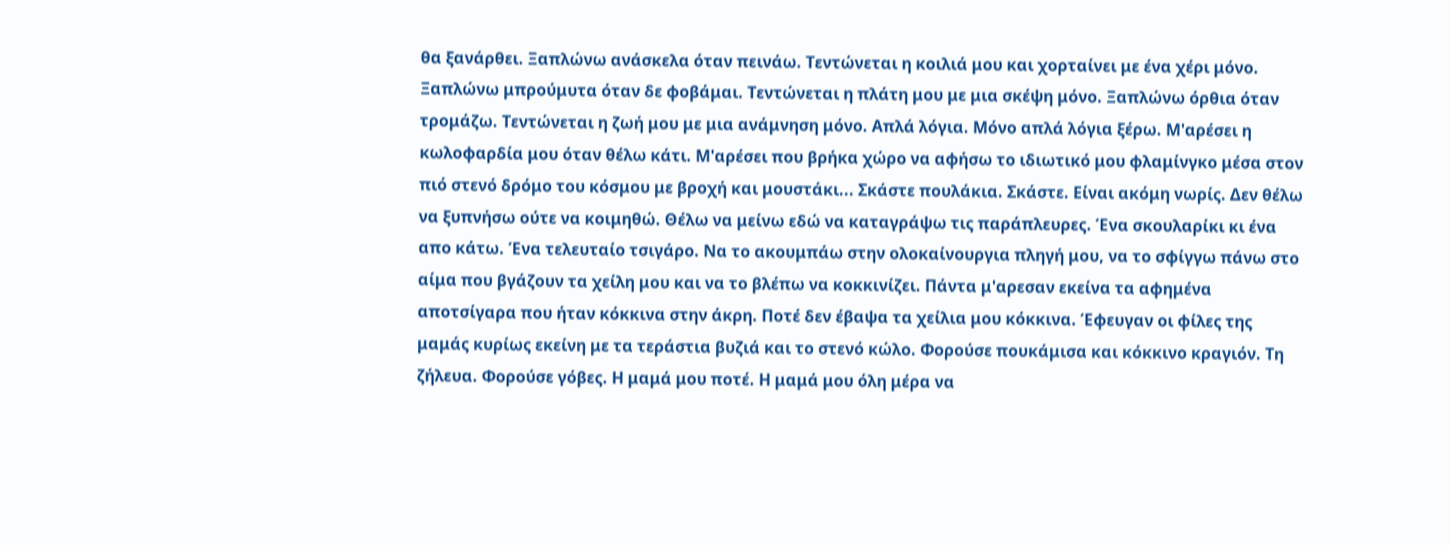θα ξανάρθει. Ξαπλώνω ανάσκελα όταν πεινάω. Τεντώνεται η κοιλιά μου και χορταίνει με ένα χέρι μόνο. Ξαπλώνω μπρούμυτα όταν δε φοβάμαι. Τεντώνεται η πλάτη μου με μια σκέψη μόνο. Ξαπλώνω όρθια όταν τρομάζω. Τεντώνεται η ζωή μου με μια ανάμνηση μόνο. Απλά λόγια. Μόνο απλά λόγια ξέρω. Μ'αρέσει η κωλοφαρδία μου όταν θέλω κάτι. Μ'αρέσει που βρήκα χώρο να αφήσω το ιδιωτικό μου φλαμίνγκο μέσα στον πιό στενό δρόμο του κόσμου με βροχή και μουστάκι... Σκάστε πουλάκια. Σκάστε. Είναι ακόμη νωρίς. Δεν θέλω να ξυπνήσω ούτε να κοιμηθώ. Θέλω να μείνω εδώ να καταγράψω τις παράπλευρες. Ένα σκουλαρίκι κι ένα απο κάτω. Ένα τελευταίο τσιγάρο. Να το ακουμπάω στην ολοκαίνουργια πληγή μου, να το σφίγγω πάνω στο αίμα που βγάζουν τα χείλη μου και να το βλέπω να κοκκινίζει. Πάντα μ'αρεσαν εκείνα τα αφημένα αποτσίγαρα που ήταν κόκκινα στην άκρη. Ποτέ δεν έβαψα τα χείλια μου κόκκινα. Έφευγαν οι φίλες της μαμάς κυρίως εκείνη με τα τεράστια βυζιά και το στενό κώλο. Φορούσε πουκάμισα και κόκκινο κραγιόν. Τη ζήλευα. Φορούσε γόβες. Η μαμά μου ποτέ. Η μαμά μου όλη μέρα να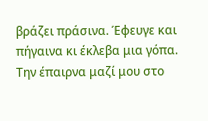βράζει πράσινα. Έφευγε και πήγαινα κι έκλεβα μια γόπα. Την έπαιρνα μαζί μου στο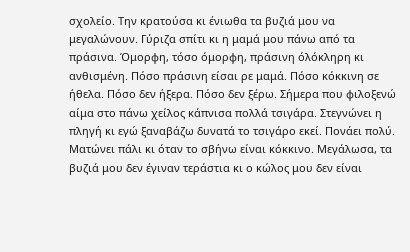σχολείο. Την κρατούσα κι ένιωθα τα βυζιά μου να μεγαλώνουν. Γύριζα σπίτι κι η μαμά μου πάνω από τα πράσινα. Όμορφη, τόσο όμορφη, πράσινη όλόκληρη κι ανθισμένη. Πόσο πράσινη είσαι ρε μαμά. Πόσο κόκκινη σε ήθελα. Πόσο δεν ήξερα. Πόσο δεν ξέρω. Σήμερα που φιλοξενώ αίμα στο πάνω χείλος κάπνισα πολλά τσιγάρα. Στεγνώνει η πληγή κι εγώ ξαναβάζω δυνατά το τσιγάρο εκεί. Πονάει πολύ. Ματώνει πάλι κι όταν το σβήνω είναι κόκκινο. Μεγάλωσα, τα βυζιά μου δεν έγιναν τεράστια κι ο κώλος μου δεν είναι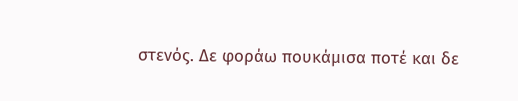στενός. Δε φοράω πουκάμισα ποτέ και δε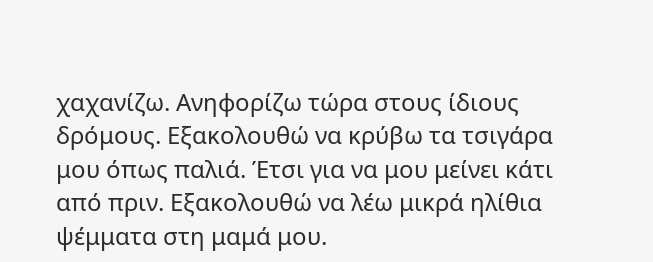χαχανίζω. Ανηφορίζω τώρα στους ίδιους δρόμους. Εξακολουθώ να κρύβω τα τσιγάρα μου όπως παλιά. Έτσι για να μου μείνει κάτι από πριν. Εξακολουθώ να λέω μικρά ηλίθια ψέμματα στη μαμά μου.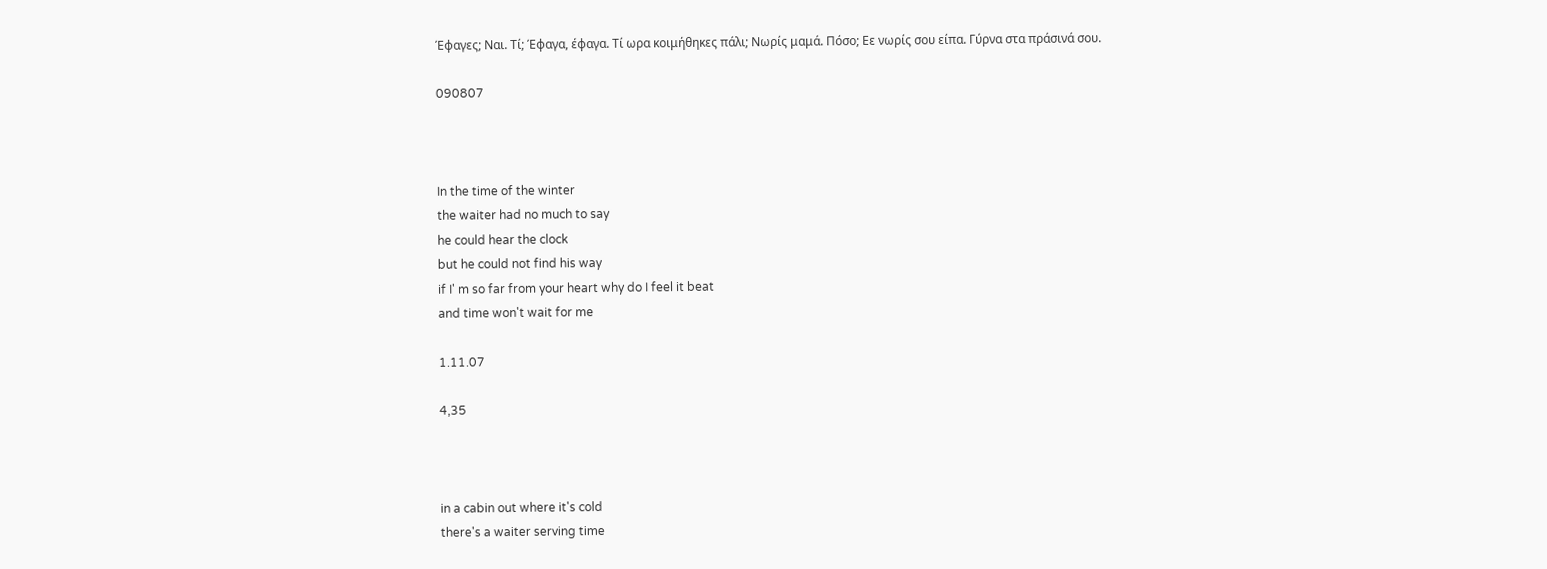Έφαγες; Ναι. Τί; Έφαγα, έφαγα. Τί ωρα κοιμήθηκες πάλι; Νωρίς μαμά. Πόσο; Εε νωρίς σου είπα. Γύρνα στα πράσινά σου.

090807



In the time of the winter
the waiter had no much to say
he could hear the clock
but he could not find his way
if I' m so far from your heart why do I feel it beat
and time won't wait for me

1.11.07

4,35



in a cabin out where it's cold
there's a waiter serving time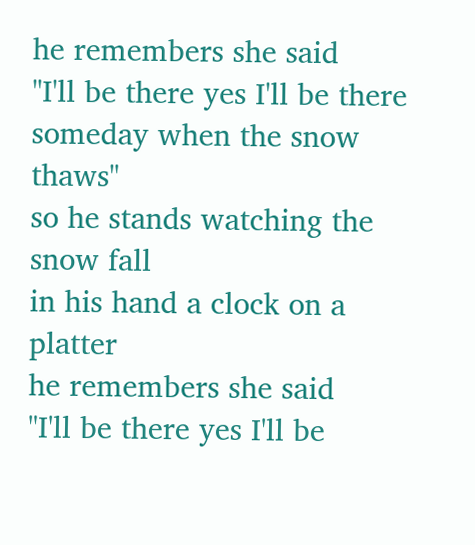he remembers she said
"I'll be there yes I'll be there
someday when the snow thaws"
so he stands watching the snow fall
in his hand a clock on a platter
he remembers she said
"I'll be there yes I'll be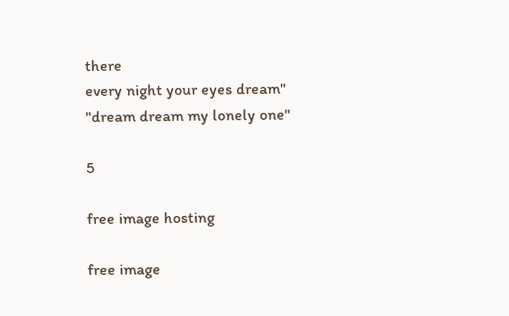there
every night your eyes dream"
"dream dream my lonely one"

5

free image hosting

free image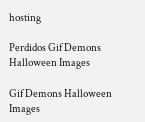hosting

Perdidos Gif Demons Halloween Images

Gif Demons Halloween Images